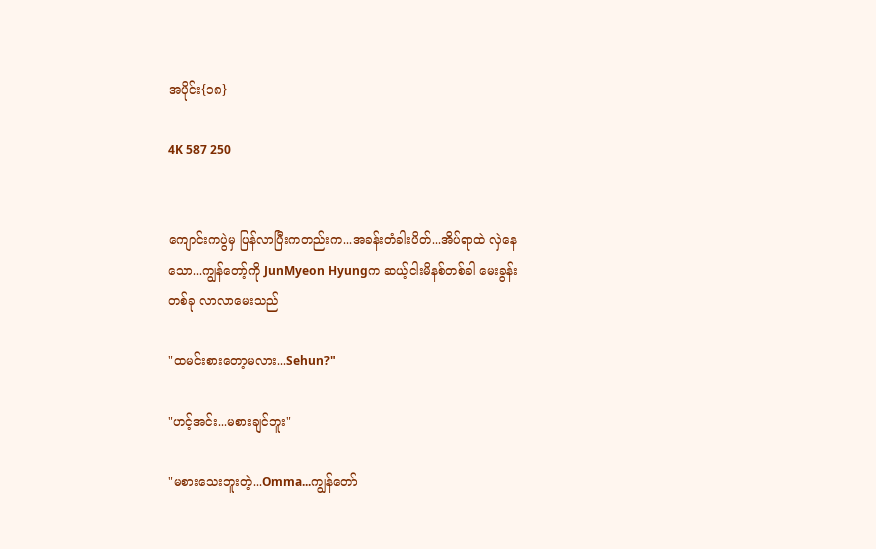အပိုင်း{၁၈}

4K 587 250


ကျောင်းကပွဲမှ ပြန်လာပြီးကတည်းက...အခန်းတံခါးပိတ်...အိပ်ရာထဲ လှဲနေသော...ကျွန်တော့်ကို JunMyeon Hyungက ဆယ့်ငါးမိနစ်တစ်ခါ မေးခွန်းတစ်ခု လာလာမေးသည်

"ထမင်းစားတော့မလား...Sehun?"

"ဟင့်အင်း...မစားချင်ဘူး"

"မစားသေးဘူးတဲ့...Omma...ကျွန်တော်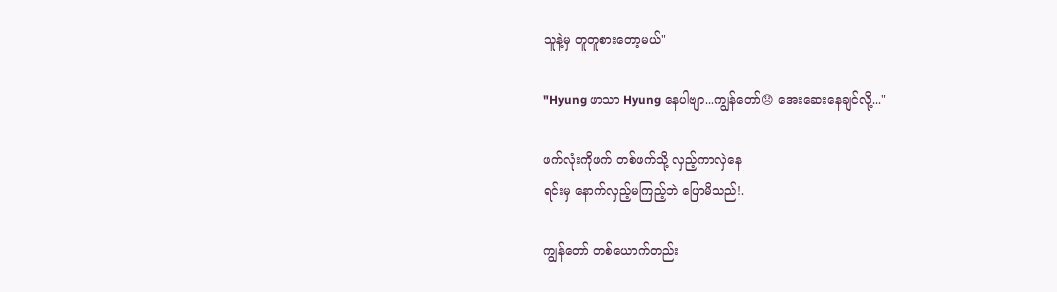သူနဲ့မှ တူတူစားတော့မယ်"

"Hyung ဖာသာ Hyung နေပါဗျာ...ကျွန်တော်😞 အေးဆေးနေချင်လို့..."

ဖက်လုံးကိုဖက် တစ်ဖက်သို့ လှည့်ကာလှဲနေ
ရင်းမှ နောက်လှည့်မကြည့်ဘဲ ပြောမိသည်!.

ကျွန်တော် တစ်ယောက်တည်း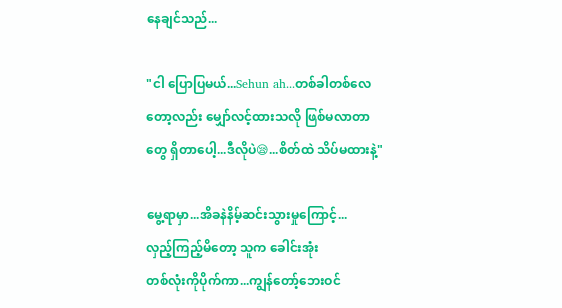နေချင်သည်...

"ငါ ပြောပြမယ်...Sehun ah...တစ်ခါတစ်လေ
တော့လည်း မျှော်လင့်ထားသလို ဖြစ်မလာတာ
တွေ ရှိတာပေါ့...ဒီလိုပဲ😪...စိတ်ထဲ သိပ်မထားနဲ့"

မွေ့ရာမှာ...အိခနဲနိမ့်ဆင်းသွားမှုကြောင့်...
လှည့်ကြည့်မိတော့ သူက ခေါင်းအုံး
တစ်လုံးကိုပိုက်ကာ...ကျွန်တော့်ဘေးဝင်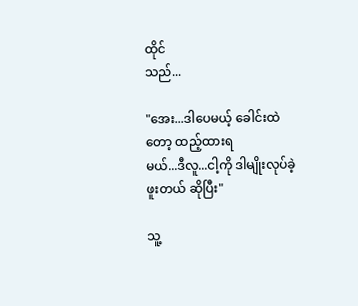ထိုင်
သည်...

"အေး...ဒါပေမယ့် ခေါင်းထဲတော့ ထည့်ထားရ
မယ်...ဒီလူ...ငါ့ကို ဒါမျိုးလုပ်ခဲ့ဖူးတယ် ဆိုပြီး"

သူ့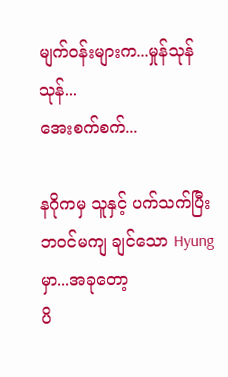မျက်ဝန်းများက...မှုန်သုန်သုန်...
အေးစက်စက်...

နဂိုကမှ သူနှင့် ပက်သက်ပြီး
ဘဝင်မကျ ချင်သော Hyungမှာ...အခုတော့
ပိ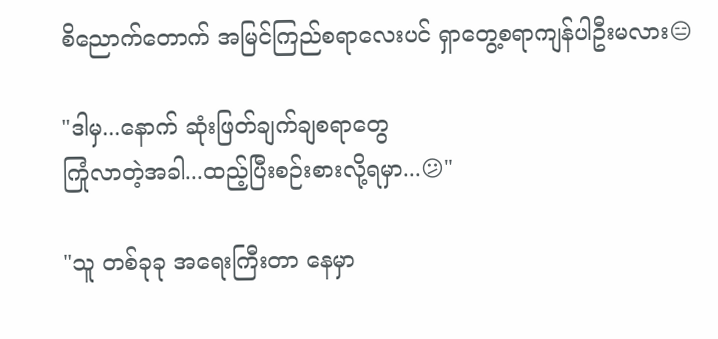စိညောက်တောက် အမြင်ကြည်စရာလေးပင် ရှာတွေ့စရာကျန်ပါဦးမလား😑

"ဒါမှ...နောက် ဆုံးဖြတ်ချက်ချစရာတွေ
ကြုံလာတဲ့အခါ...ထည့်ပြီးစဉ်းစားလို့ရမှာ...😕"

"သူ တစ်ခုခု အရေးကြီးတာ နေမှာ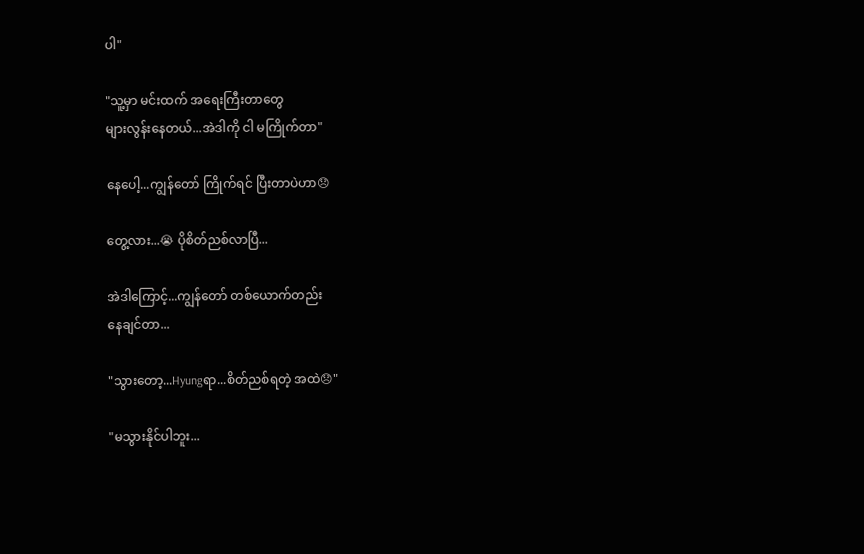ပါ"

"သူ့မှာ မင်းထက် အရေးကြီးတာတွေ
များလွန်းနေတယ်...အဲဒါကို ငါ မကြိုက်တာ"

နေပေါ့...ကျွန်တော် ကြိုက်ရင် ပြီးတာပဲဟာ😞

တွေ့လား...😭 ပိုစိတ်ညစ်လာပြီ...

အဲဒါကြောင့်...ကျွန်တော် တစ်ယောက်တည်း
နေချင်တာ...

"သွားတော့...Hyungရာ...စိတ်ညစ်ရတဲ့ အထဲ😞"

"မသွားနိုင်ပါဘူး...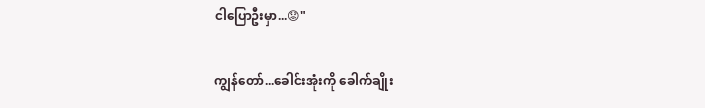ငါပြောဦးမှာ...😟"

ကျွန်တော်...ခေါင်းအုံးကို ခေါက်ချိုး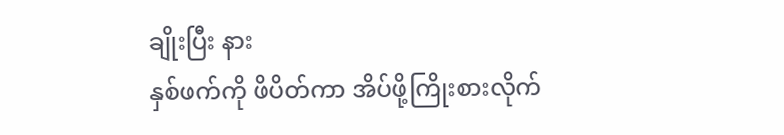ချိုးပြီး နား
နှစ်ဖက်ကို ဖိပိတ်ကာ အိပ်ဖို့ကြိုးစားလိုက်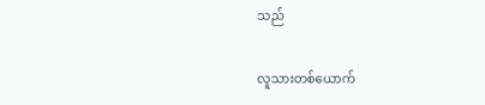သည်

လူသားတစ်ယောက်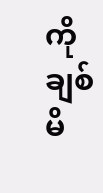ကို ချစ်မိ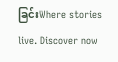ခြင်းWhere stories live. Discover now